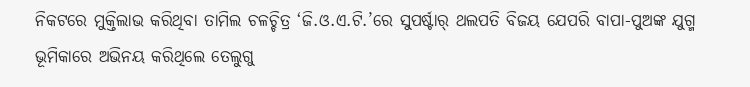ନିକଟରେ ମୁକ୍ତିଲାଭ କରିଥିବା ତାମିଲ ଚଳଚ୍ଚିତ୍ର ‘ଜି.ଓ.ଏ.ଟି.’ରେ ସୁପର୍ଷ୍ଟାର୍ ଥଲପତି ବିଜୟ ଯେପରି ବାପା-ପୁଅଙ୍କ ଯୁଗ୍ମ ଭୂମିକାରେ ଅଭିନୟ କରିଥିଲେ ତେଲୁଗୁ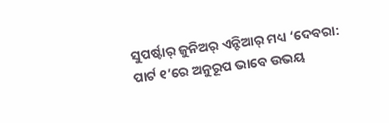ସୁପର୍ଷ୍ଟାର୍ ଜୁନିଅର୍ ଏନ୍ଟିଆର୍ ମଧ୍ୟ ‘ଦେବରା: ପାର୍ଟ ୧’ରେ ଅନୁରୂପ ଭାବେ ଉଭୟ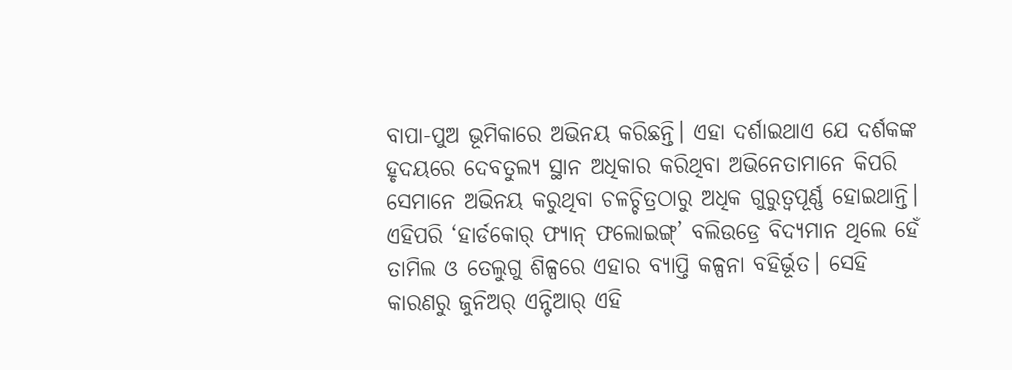ବାପା-ପୁଅ ଭୂମିକାରେ ଅଭିନୟ କରିଛନ୍ତି। ଏହା ଦର୍ଶାଇଥାଏ ଯେ ଦର୍ଶକଙ୍କ ହୃଦୟରେ ଦେବତୁଲ୍ୟ ସ୍ଥାନ ଅଧିକାର କରିଥିବା ଅଭିନେତାମାନେ କିପରି ସେମାନେ ଅଭିନୟ କରୁଥିବା ଚଳଚ୍ଚିତ୍ରଠାରୁ ଅଧିକ ଗୁରୁତ୍ବପୂର୍ଣ୍ଣ ହୋଇଥାନ୍ତି। ଏହିପରି ‘ହାର୍ଡକୋର୍ ଫ୍ୟାନ୍ ଫଲୋଇଙ୍ଗ୍’ ବଲିଉଡ୍ରେ ବିଦ୍ୟମାନ ଥିଲେ ହେଁ ତାମିଲ ଓ ତେଲୁଗୁ ଶିଳ୍ପରେ ଏହାର ବ୍ୟାପ୍ତି କଳ୍ପନା ବହିର୍ଭୂତ। ସେହି କାରଣରୁ ଜୁନିଅର୍ ଏନ୍ଟିଆର୍ ଏହି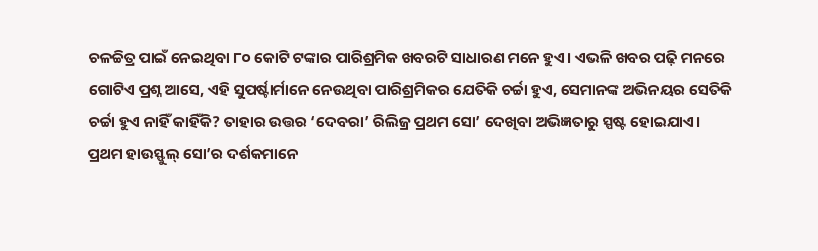ଚଳଚ୍ଚିତ୍ର ପାଇଁ ନେଇଥିବା ୮୦ କୋଟି ଟଙ୍କାର ପାରିଶ୍ରମିକ ଖବରଟି ସାଧାରଣ ମନେ ହୁଏ। ଏଭଳି ଖବର ପଢ଼ି ମନରେ ଗୋଟିଏ ପ୍ରଶ୍ନ ଆସେ, ଏହି ସୁପର୍ଷ୍ଟାର୍ମାନେ ନେଉଥିବା ପାରିଶ୍ରମିକର ଯେତିକି ଚର୍ଚ୍ଚା ହୁଏ, ସେମାନଙ୍କ ଅଭିନୟର ସେତିକି ଚର୍ଚ୍ଚା ହୁଏ ନାହିଁ କାହିଁକି? ତାହାର ଉତ୍ତର ‘ଦେବରା’ ରିଲିଜ୍ର ପ୍ରଥମ ସୋ’ ଦେଖିବା ଅଭିଜ୍ଞତାରୁ ସ୍ପଷ୍ଟ ହୋଇଯାଏ।
ପ୍ରଥମ ହାଉସ୍ଫୁଲ୍ ସୋ’ର ଦର୍ଶକମାନେ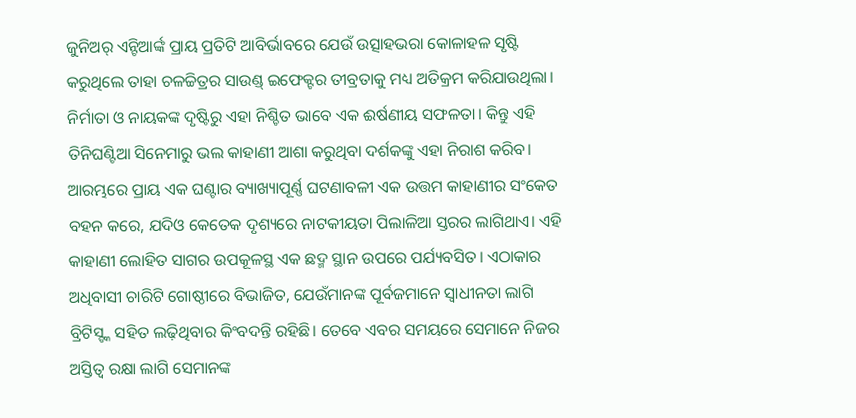ଜୁନିଅର୍ ଏନ୍ଟିଆର୍ଙ୍କ ପ୍ରାୟ ପ୍ରତିଟି ଆବିର୍ଭାବରେ ଯେଉଁ ଉତ୍ସାହଭରା କୋଳାହଳ ସୃଷ୍ଟି କରୁଥିଲେ ତାହା ଚଳଚ୍ଚିତ୍ରର ସାଉଣ୍ଡ୍ ଇଫେକ୍ଟର ତୀବ୍ରତାକୁ ମଧ୍ୟ ଅତିକ୍ରମ କରିଯାଉଥିଲା। ନିର୍ମାତା ଓ ନାୟକଙ୍କ ଦୃଷ୍ଟିରୁ ଏହା ନିଶ୍ଚିତ ଭାବେ ଏକ ଈର୍ଷଣୀୟ ସଫଳତା। କିନ୍ତୁ ଏହି ତିନିଘଣ୍ଟିଆ ସିନେମାରୁ ଭଲ କାହାଣୀ ଆଶା କରୁଥିବା ଦର୍ଶକଙ୍କୁ ଏହା ନିରାଶ କରିବ।
ଆରମ୍ଭରେ ପ୍ରାୟ ଏକ ଘଣ୍ଟାର ବ୍ୟାଖ୍ୟାପୂର୍ଣ୍ଣ ଘଟଣାବଳୀ ଏକ ଉତ୍ତମ କାହାଣୀର ସଂକେତ ବହନ କରେ, ଯଦିଓ କେତେକ ଦୃଶ୍ୟରେ ନାଟକୀୟତା ପିଲାଳିଆ ସ୍ତରର ଲାଗିଥାଏ। ଏହି କାହାଣୀ ଲୋହିତ ସାଗର ଉପକୂଳସ୍ଥ ଏକ ଛଦ୍ମ ସ୍ଥାନ ଉପରେ ପର୍ଯ୍ୟବସିତ। ଏଠାକାର ଅଧିବାସୀ ଚାରିଟି ଗୋଷ୍ଠୀରେ ବିଭାଜିତ, ଯେଉଁମାନଙ୍କ ପୂର୍ବଜମାନେ ସ୍ବାଧୀନତା ଲାଗି ବ୍ରିଟିସ୍ଙ୍କ ସହିତ ଲଢ଼ିଥିବାର କିଂବଦନ୍ତି ରହିଛି। ତେବେ ଏବର ସମୟରେ ସେମାନେ ନିଜର ଅସ୍ତିତ୍ବ ରକ୍ଷା ଲାଗି ସେମାନଙ୍କ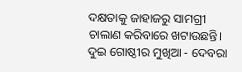ଦକ୍ଷତାକୁ ଜାହାଜରୁ ସାମଗ୍ରୀ ଚାଲାଣ କରିବାରେ ଖଟାଉଛନ୍ତି। ଦୁଇ ଗୋଷ୍ଠୀର ମୁଖିଆ - ଦେବରା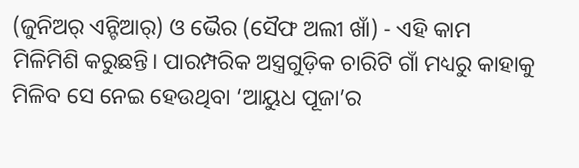(ଜୁନିଅର୍ ଏନ୍ଟିଆର୍) ଓ ଭୈର (ସୈଫ ଅଲୀ ଖାଁ) - ଏହି କାମ ମିଳିମିଶି କରୁଛନ୍ତି। ପାରମ୍ପରିକ ଅସ୍ତ୍ରଗୁଡ଼ିକ ଚାରିଟି ଗାଁ ମଧ୍ୟରୁ କାହାକୁ ମିଳିବ ସେ ନେଇ ହେଉଥିବା ‘ଆୟୁଧ ପୂଜା’ର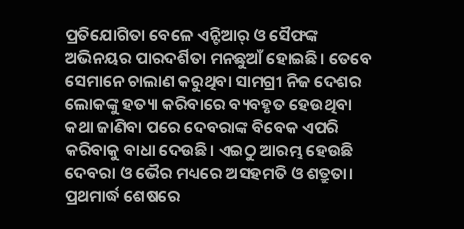ପ୍ରତିଯୋଗିତା ବେଳେ ଏନ୍ଟିଆର୍ ଓ ସୈଫଙ୍କ ଅଭିନୟର ପାରଦର୍ଶିତା ମନଛୁଆଁ ହୋଇଛି। ତେବେ ସେମାନେ ଚାଲାଣ କରୁଥିବା ସାମଗ୍ରୀ ନିଜ ଦେଶର ଲୋକଙ୍କୁ ହତ୍ୟା କରିବାରେ ବ୍ୟବହୃତ ହେଉଥିବା କଥା ଜାଣିବା ପରେ ଦେବରାଙ୍କ ବିବେକ ଏପରି କରିବାକୁ ବାଧା ଦେଉଛି। ଏଇଠୁ ଆରମ୍ଭ ହେଉଛି ଦେବରା ଓ ଭୈର ମଧ୍ୟରେ ଅସହମତି ଓ ଶତ୍ରୁତା। ପ୍ରଥମାର୍ଦ୍ଧ ଶେଷରେ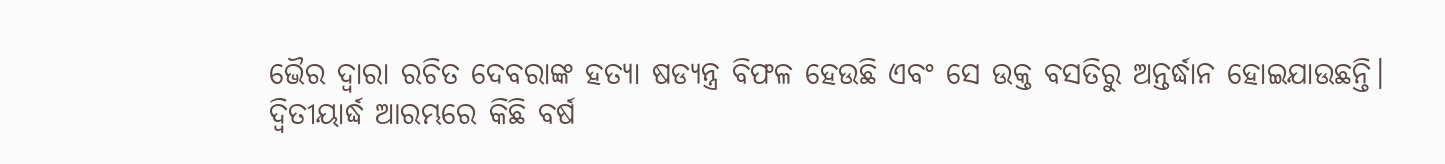ଭୈର ଦ୍ବାରା ରଚିତ ଦେବରାଙ୍କ ହତ୍ୟା ଷଡ୍ଯନ୍ତ୍ର ବିଫଳ ହେଉଛି ଏବଂ ସେ ଉକ୍ତ ବସତିରୁ ଅନ୍ତର୍ଦ୍ଧାନ ହୋଇଯାଉଛନ୍ତି।
ଦ୍ବିତୀୟାର୍ଦ୍ଧ ଆରମ୍ଭରେ କିଛି ବର୍ଷ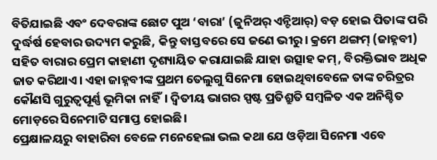ବିତିଯାଇଛି ଏବଂ ଦେବରାଙ୍କ ଛୋଟ ପୁଅ ‘ବାରା’ (ଜୁନିଅର୍ ଏନ୍ଟିଆର୍) ବଡ଼ ହୋଇ ପିତାଙ୍କ ପରି ଦୁର୍ଦ୍ଧର୍ଷ ହେବାର ଉଦ୍ୟମ କରୁଛି, କିନ୍ତୁ ବାସ୍ତବରେ ସେ ଜଣେ ଭୀରୁ। କ୍ରମେ ଥଙ୍ଗମ୍ (ଜାହ୍ନବୀ) ସହିତ ବାରାର ପ୍ରେମ କାହାଣୀ ଦୃଶ୍ୟାୟିତ କରାଯାଇଛି ଯାହା ଉତ୍ସାହ କମ୍, ବିରକ୍ତିଭାବ ଅଧିକ ଜାତ କରିଥାଏ। ଏହା ଜାହ୍ନବୀଙ୍କ ପ୍ରଥମ ତେଲୁଗୁ ସିନେମା ହୋଇଥିବାବେଳେ ତାଙ୍କ ଚରିତ୍ରର କୌଣସି ଗୁରୁତ୍ବପୂର୍ଣ୍ଣ ଭୂମିକା ନାହିଁ। ଦ୍ବିତୀୟ ଭାଗର ସ୍ପଷ୍ଟ ପ୍ରତିଶ୍ରୁତି ସମ୍ବଳିତ ଏକ ଅନିଶ୍ଚିତ ମୋଡ଼ରେ ସିନେମାଟି ସମାପ୍ତ ହୋଇଛି।
ପ୍ରେକ୍ଷାଳୟରୁ ବାହାରିବା ବେଳେ ମନେହେଲା ଭଲ କଥା ଯେ ଓଡ଼ିଆ ସିନେମା ଏବେ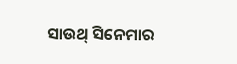ସାଉଥ୍ ସିନେମାର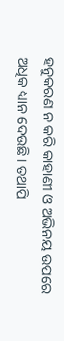ହନୁକରଣ ନ କରି କାହାଣୀ ଓ ଅଭିନୟ ଉପରେ ଅଧିକ ଧ୍ୟାନ ଦେଉଛି। ତଥାପି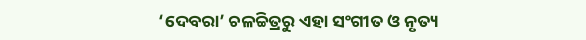‘ଦେବରା’ ଚଳଚ୍ଚିତ୍ରରୁ ଏହା ସଂଗୀତ ଓ ନୃତ୍ୟ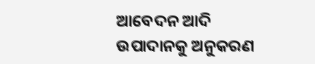ଆବେଦନ ଆଦି ଉପାଦାନକୁ ଅନୁକରଣ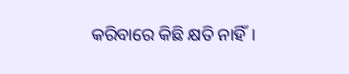କରିବାରେ କିଛି କ୍ଷତି ନାହିଁ।